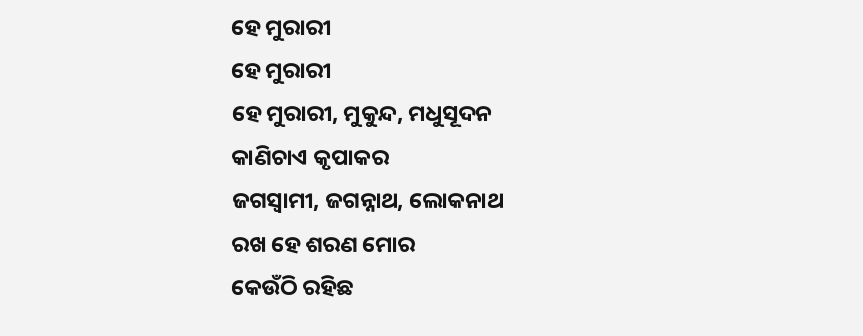ହେ ମୁରାରୀ
ହେ ମୁରାରୀ
ହେ ମୁରାରୀ, ମୁକୁନ୍ଦ, ମଧୁସୂଦନ
କାଣିଚାଏ କୃପାକର
ଜଗସ୍ୱାମୀ, ଜଗନ୍ନାଥ, ଲୋକନାଥ
ରଖ ହେ ଶରଣ ମୋର
କେଉଁଠି ରହିଛ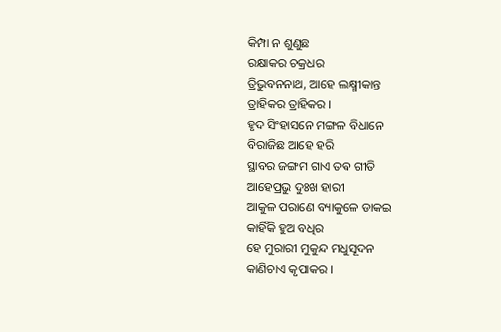କିମ୍ପା ନ ଶୁଣୁଛ
ରକ୍ଷାକର ଚକ୍ରଧର
ତ୍ରିଭୁବନନାଥ, ଆହେ ଲକ୍ଷ୍ମୀକାନ୍ତ
ତ୍ରାହିକର ତ୍ରାହିକର ।
ହୃଦ ସିଂହାସନେ ମଙ୍ଗଳ ବିଧାନେ
ବିରାଜିଛ ଆହେ ହରି
ସ୍ଥାବର ଜଙ୍ଗମ ଗାଏ ତଵ ଗୀତି
ଆହେପ୍ରଭୁ ଦୁଃଖ ହାରୀ
ଆକୁଳ ପରାଣେ ବ୍ୟାକୁଳେ ଡାକଇ
କାହିଁକି ହୁଅ ବଧିର
ହେ ମୁରାରୀ ମୁକୁନ୍ଦ ମଧୁସୂଦନ
କାଣିଚାଏ କୃପାକର ।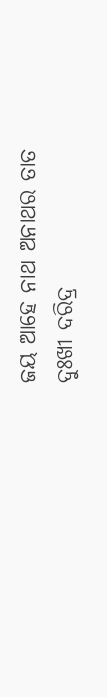ଜୟ ଆହେ ନାଥ ଅନାଥର ତାତ
ଦୁଃଖୀ ଦରିଦ୍ର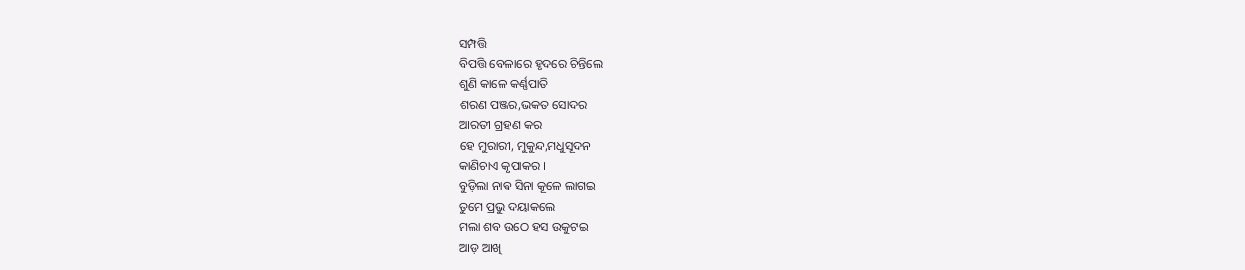ସମ୍ପତ୍ତି
ବିପତ୍ତି ବେଳାରେ ହୃଦରେ ଚିନ୍ତିଲେ
ଶୁଣି କାଳେ କର୍ଣ୍ଣପାତି
ଶରଣ ପଞ୍ଜର,ଭକତ ସୋଦର
ଆରତୀ ଗ୍ରହଣ କର
ହେ ମୁରାରୀ, ମୁକୁନ୍ଦ,ମଧୁସୂଦନ
କାଣିଚାଏ କୃପାକର ।
ବୁଡ଼ିଲା ନାଵ ସିନା କୂଳେ ଲାଗଇ
ତୁମେ ପ୍ରଭୁ ଦୟାକଲେ
ମଲା ଶବ ଉଠେ ହସ ଉକୁଟଇ
ଆଡ଼ ଆଖି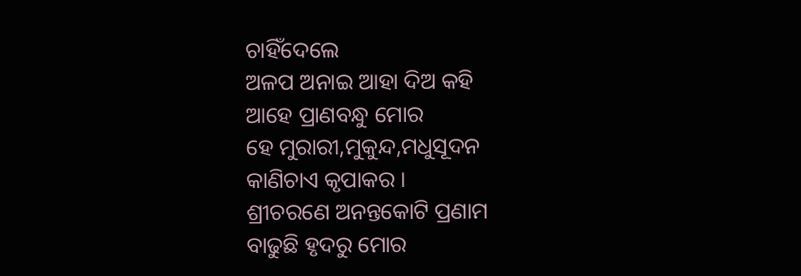ଚାହିଁଦେଲେ
ଅଳପ ଅନାଇ ଆହା ଦିଅ କହି
ଆହେ ପ୍ରାଣବନ୍ଧୁ ମୋର
ହେ ମୁରାରୀ,ମୁକୁନ୍ଦ,ମଧୁସୂଦନ
କାଣିଚାଏ କୃପାକର ।
ଶ୍ରୀଚରଣେ ଅନନ୍ତକୋଟି ପ୍ରଣାମ
ବାଢୁଛି ହୃଦରୁ ମୋର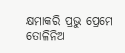କ୍ଷମାକରି ପ୍ରଭୁ ପ୍ରେମେ ତୋଳିନିଅ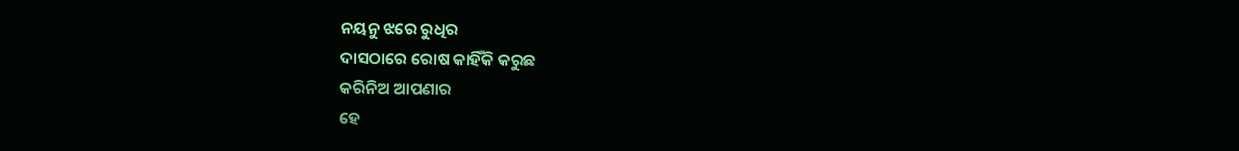ନୟନୁ ଝରେ ରୁଧିର
ଦାସଠାରେ ରୋଷ କାହିଁକି କରୁଛ
କରିନିଅ ଆପଣାର
ହେ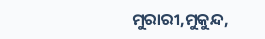ମୁରାରୀ,ମୁକୁନ୍ଦ,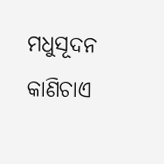ମଧୁସୂଦନ
କାଣିଚାଏ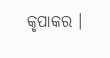କୃପାକର ।